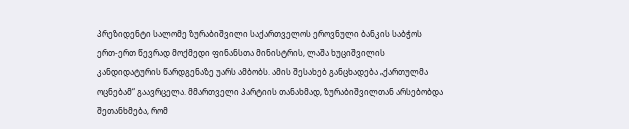პრეზიდენტი სალომე ზურაბიშვილი საქართველოს ეროვნული ბანკის საბჭოს ერთ-ერთ წევრად მოქმედი ფინანსთა მინისტრის, ლაშა ხუციშვილის კანდიდატურის წარდგენაზე უარს ამბობს. ამის შესახებ განცხადება „ქართულმა ოცნებამ“ გაავრცელა. მმართველი პარტიის თანახმად, ზურაბიშვილთან არსებობდა შეთანხმება, რომ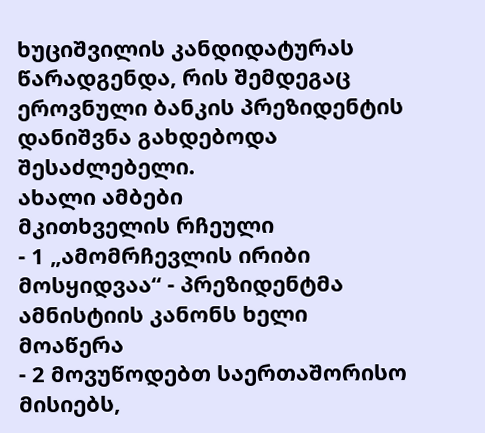ხუციშვილის კანდიდატურას წარადგენდა, რის შემდეგაც ეროვნული ბანკის პრეზიდენტის დანიშვნა გახდებოდა შესაძლებელი.
ახალი ამბები
მკითხველის რჩეული
- 1 „ამომრჩევლის ირიბი მოსყიდვაა“ - პრეზიდენტმა ამნისტიის კანონს ხელი მოაწერა
- 2 მოვუწოდებთ საერთაშორისო მისიებს,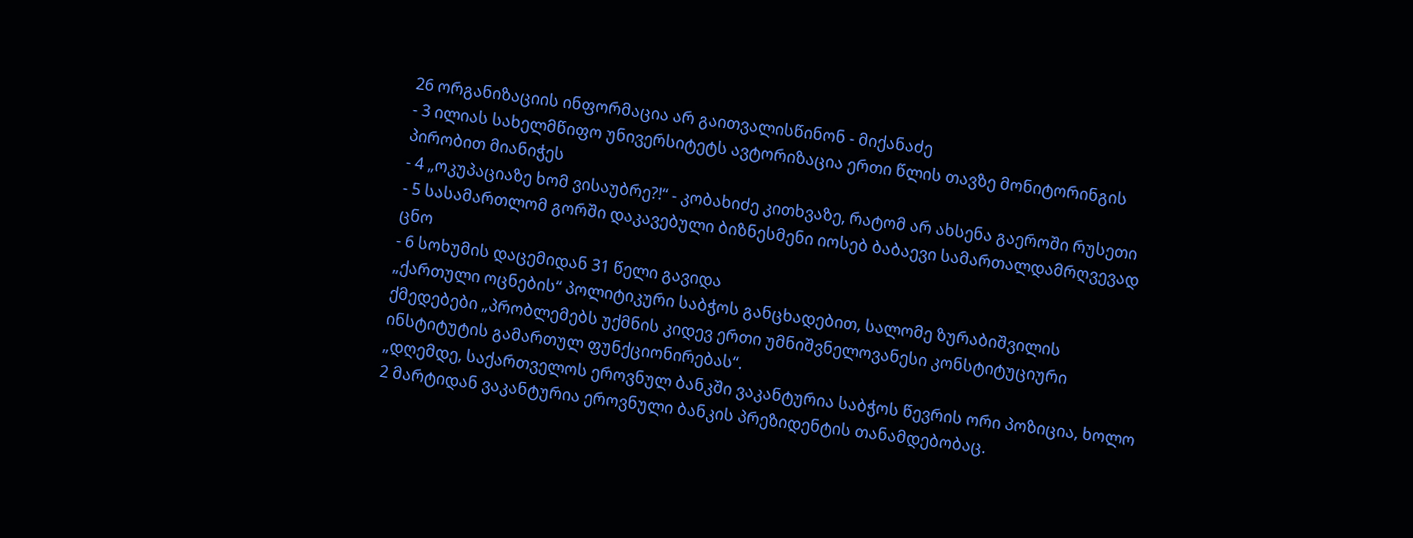26 ორგანიზაციის ინფორმაცია არ გაითვალისწინონ - მიქანაძე
- 3 ილიას სახელმწიფო უნივერსიტეტს ავტორიზაცია ერთი წლის თავზე მონიტორინგის პირობით მიანიჭეს
- 4 „ოკუპაციაზე ხომ ვისაუბრე?!“ - კობახიძე კითხვაზე, რატომ არ ახსენა გაეროში რუსეთი
- 5 სასამართლომ გორში დაკავებული ბიზნესმენი იოსებ ბაბაევი სამართალდამრღვევად ცნო
- 6 სოხუმის დაცემიდან 31 წელი გავიდა
„ქართული ოცნების“ პოლიტიკური საბჭოს განცხადებით, სალომე ზურაბიშვილის ქმედებები „პრობლემებს უქმნის კიდევ ერთი უმნიშვნელოვანესი კონსტიტუციური ინსტიტუტის გამართულ ფუნქციონირებას“.
„დღემდე, საქართველოს ეროვნულ ბანკში ვაკანტურია საბჭოს წევრის ორი პოზიცია, ხოლო 2 მარტიდან ვაკანტურია ეროვნული ბანკის პრეზიდენტის თანამდებობაც.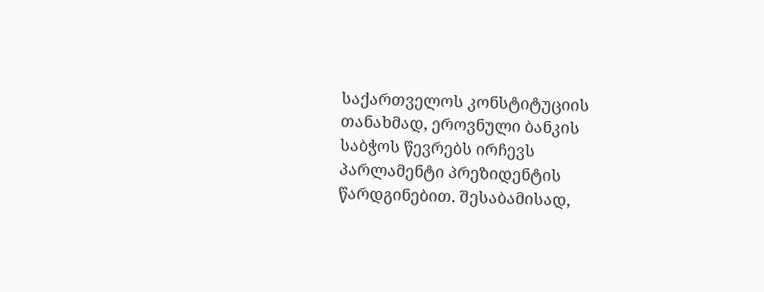საქართველოს კონსტიტუციის თანახმად, ეროვნული ბანკის საბჭოს წევრებს ირჩევს პარლამენტი პრეზიდენტის წარდგინებით. შესაბამისად,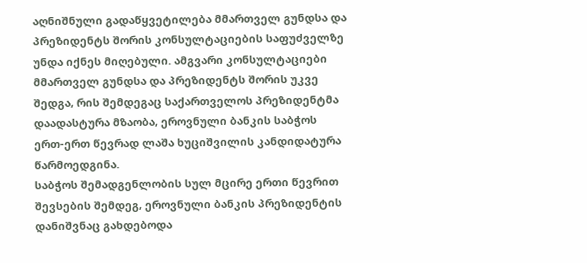აღნიშნული გადაწყვეტილება მმართველ გუნდსა და პრეზიდენტს შორის კონსულტაციების საფუძველზე უნდა იქნეს მიღებული. ამგვარი კონსულტაციები მმართველ გუნდსა და პრეზიდენტს შორის უკვე შედგა, რის შემდეგაც საქართველოს პრეზიდენტმა დაადასტურა მზაობა, ეროვნული ბანკის საბჭოს ერთ-ერთ წევრად ლაშა ხუციშვილის კანდიდატურა წარმოედგინა.
საბჭოს შემადგენლობის სულ მცირე ერთი წევრით შევსების შემდეგ, ეროვნული ბანკის პრეზიდენტის დანიშვნაც გახდებოდა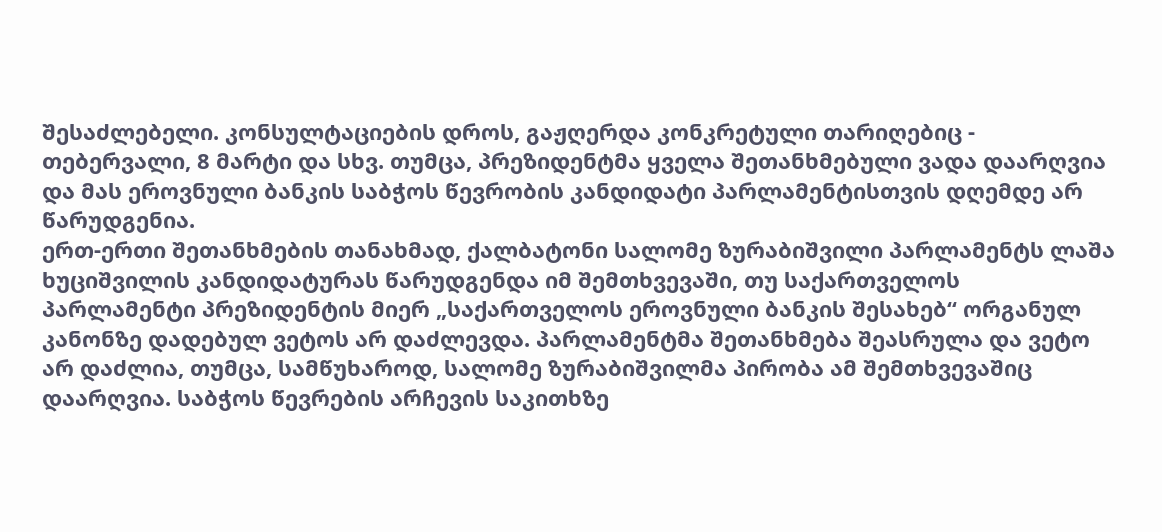შესაძლებელი. კონსულტაციების დროს, გაჟღერდა კონკრეტული თარიღებიც - თებერვალი, 8 მარტი და სხვ. თუმცა, პრეზიდენტმა ყველა შეთანხმებული ვადა დაარღვია და მას ეროვნული ბანკის საბჭოს წევრობის კანდიდატი პარლამენტისთვის დღემდე არ წარუდგენია.
ერთ-ერთი შეთანხმების თანახმად, ქალბატონი სალომე ზურაბიშვილი პარლამენტს ლაშა ხუციშვილის კანდიდატურას წარუდგენდა იმ შემთხვევაში, თუ საქართველოს პარლამენტი პრეზიდენტის მიერ „საქართველოს ეროვნული ბანკის შესახებ“ ორგანულ კანონზე დადებულ ვეტოს არ დაძლევდა. პარლამენტმა შეთანხმება შეასრულა და ვეტო არ დაძლია, თუმცა, სამწუხაროდ, სალომე ზურაბიშვილმა პირობა ამ შემთხვევაშიც დაარღვია. საბჭოს წევრების არჩევის საკითხზე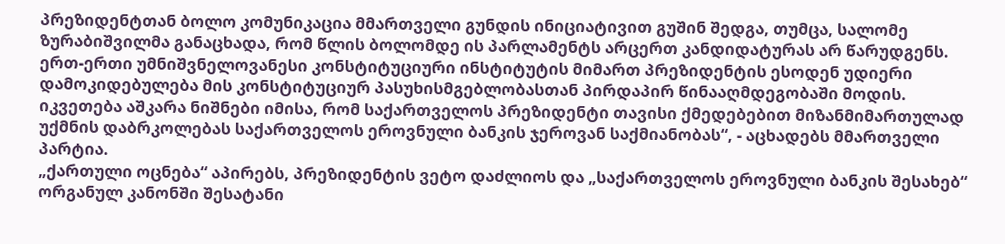პრეზიდენტთან ბოლო კომუნიკაცია მმართველი გუნდის ინიციატივით გუშინ შედგა, თუმცა, სალომე ზურაბიშვილმა განაცხადა, რომ წლის ბოლომდე ის პარლამენტს არცერთ კანდიდატურას არ წარუდგენს.
ერთ-ერთი უმნიშვნელოვანესი კონსტიტუციური ინსტიტუტის მიმართ პრეზიდენტის ესოდენ უდიერი დამოკიდებულება მის კონსტიტუციურ პასუხისმგებლობასთან პირდაპირ წინააღმდეგობაში მოდის. იკვეთება აშკარა ნიშნები იმისა, რომ საქართველოს პრეზიდენტი თავისი ქმედებებით მიზანმიმართულად უქმნის დაბრკოლებას საქართველოს ეროვნული ბანკის ჯეროვან საქმიანობას“, - აცხადებს მმართველი პარტია.
„ქართული ოცნება“ აპირებს, პრეზიდენტის ვეტო დაძლიოს და „საქართველოს ეროვნული ბანკის შესახებ“ ორგანულ კანონში შესატანი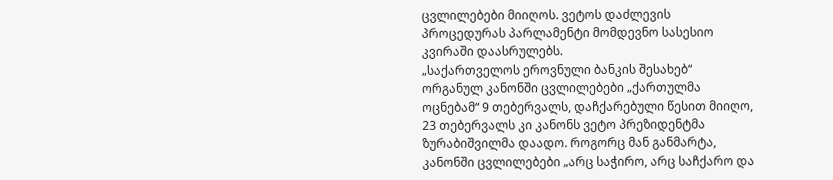ცვლილებები მიიღოს. ვეტოს დაძლევის პროცედურას პარლამენტი მომდევნო სასესიო კვირაში დაასრულებს.
„საქართველოს ეროვნული ბანკის შესახებ“ ორგანულ კანონში ცვლილებები „ქართულმა ოცნებამ“ 9 თებერვალს, დაჩქარებული წესით მიიღო, 23 თებერვალს კი კანონს ვეტო პრეზიდენტმა ზურაბიშვილმა დაადო. როგორც მან განმარტა, კანონში ცვლილებები „არც საჭირო, არც საჩქარო და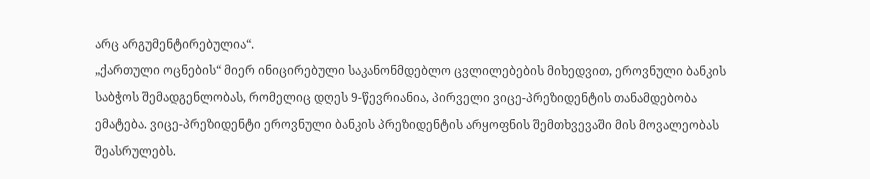არც არგუმენტირებულია“.
„ქართული ოცნების“ მიერ ინიცირებული საკანონმდებლო ცვლილებების მიხედვით, ეროვნული ბანკის საბჭოს შემადგენლობას, რომელიც დღეს 9-წევრიანია, პირველი ვიცე-პრეზიდენტის თანამდებობა ემატება. ვიცე-პრეზიდენტი ეროვნული ბანკის პრეზიდენტის არყოფნის შემთხვევაში მის მოვალეობას შეასრულებს.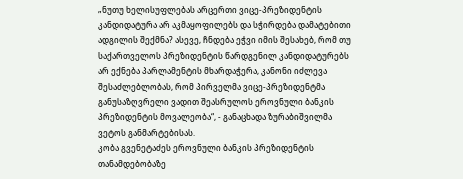„ნუთუ ხელისუფლებას არცერთი ვიცე-პრეზიდენტის კანდიდატურა არ აკმაყოფილებს და სჭირდება დამატებითი ადგილის შექმნა? ასევე, ჩნდება ეჭვი იმის შესახებ, რომ თუ საქართველოს პრეზიდენტის წარდგენილ კანდიდატურებს არ ექნება პარლამენტის მხარდაჭერა, კანონი იძლევა შესაძლებლობას, რომ პირველმა ვიცე-პრეზიდენტმა განუსაზღვრელი ვადით შეასრულოს ეროვნული ბანკის პრეზიდენტის მოვალეობა“, - განაცხადა ზურაბიშვილმა ვეტოს განმარტებისას.
კობა გვენეტაძეს ეროვნული ბანკის პრეზიდენტის თანამდებობაზე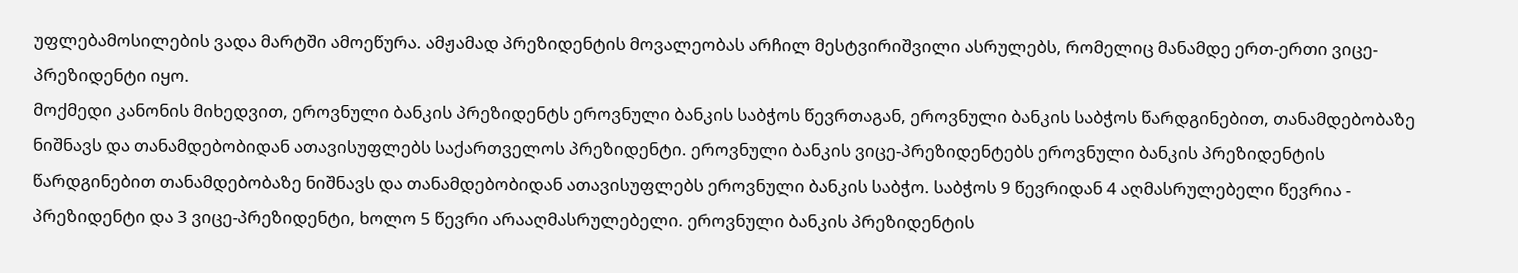უფლებამოსილების ვადა მარტში ამოეწურა. ამჟამად პრეზიდენტის მოვალეობას არჩილ მესტვირიშვილი ასრულებს, რომელიც მანამდე ერთ-ერთი ვიცე-პრეზიდენტი იყო.
მოქმედი კანონის მიხედვით, ეროვნული ბანკის პრეზიდენტს ეროვნული ბანკის საბჭოს წევრთაგან, ეროვნული ბანკის საბჭოს წარდგინებით, თანამდებობაზე ნიშნავს და თანამდებობიდან ათავისუფლებს საქართველოს პრეზიდენტი. ეროვნული ბანკის ვიცე-პრეზიდენტებს ეროვნული ბანკის პრეზიდენტის წარდგინებით თანამდებობაზე ნიშნავს და თანამდებობიდან ათავისუფლებს ეროვნული ბანკის საბჭო. საბჭოს 9 წევრიდან 4 აღმასრულებელი წევრია - პრეზიდენტი და 3 ვიცე-პრეზიდენტი, ხოლო 5 წევრი არააღმასრულებელი. ეროვნული ბანკის პრეზიდენტის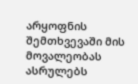არყოფნის შემთხვევაში მის მოვალეობას ასრულებს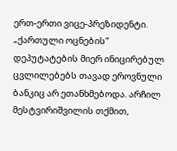ერთ-ერთი ვიცე-პრეზიდენტი.
„ქართული ოცნების“ დეპუტატების მიერ ინიცირებულ ცვლილებებს თავად ეროვნული ბანკიც არ ეთანხმებოდა. არჩილ მესტვირიშვილის თქმით,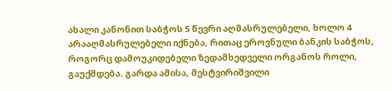ახალი კანონით საბჭოს 5 წევრი აღმასრულებელი, ხოლო 4 არააღმასრულებელი იქნება, რითაც ეროვნული ბანკის საბჭოს, როგორც დამოუკიდებელი ზედამხედველი ორგანოს როლი, გაუქმდება. გარდა ამისა, მესტვირიშვილი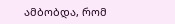ამბობდა, რომ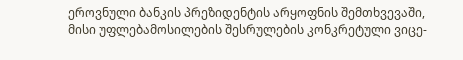ეროვნული ბანკის პრეზიდენტის არყოფნის შემთხვევაში, მისი უფლებამოსილების შესრულების კონკრეტული ვიცე-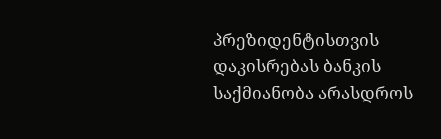პრეზიდენტისთვის დაკისრებას ბანკის საქმიანობა არასდროს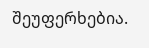შეუფერხებია.